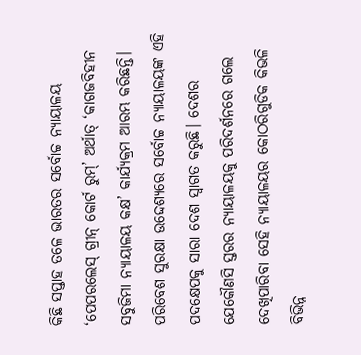କିଛି ସପ୍ତାହ ତଳେ ଭାରତର ସର୍ବୋଚ୍ଚ ନ୍ୟାୟାଳୟ ‘ପେପରଲେସ୍ ଗ୍ରୀନ୍ କୋର୍ଟ ରୁମ୍’ ଅର୍ଥାତ୍ ‘କାଗଜବିହୀନ ସବୁଜିମା ନ୍ୟାୟାଳୟ କକ୍ଷ’ କାର୍ଯ୍ୟକ୍ରମ ଆରମ୍ଭ କରିଛନ୍ତି। ପରିବେଶ ସୁରକ୍ଷା ଉଦ୍ଦେଶ୍ୟରେ ସର୍ବୋଚ୍ଚ ନ୍ୟାୟାଳୟଙ୍କ ଏହି ପଦକ୍ଷେପକୁ ସାରା ଦେଶ ସ୍ବାଗତ କରୁଛି। ଦେଶର ଯେକୌଣସି ସ୍ତରର ନ୍ୟାୟାଳୟକୁ ପରିଦର୍ଶନରେ ଗଲେ ଦେଖିପାରିବା ସେହି ନ୍ୟାୟାଳୟର କୋଠରିଗୁଡିକ କିଭଳି ବିଭିନ୍ନ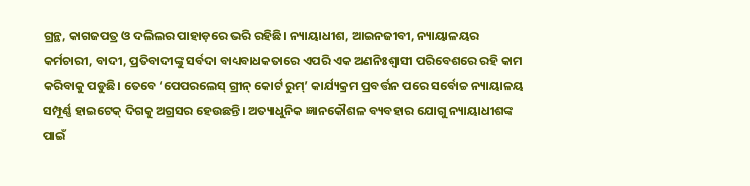ଗ୍ରନ୍ଥ, କାଗଜପତ୍ର ଓ ଦଲିଲର ପାହାଡ଼ରେ ଭରି ରହିଛି। ନ୍ୟାୟାଧୀଶ, ଆଇନଜୀବୀ, ନ୍ୟାୟାଳୟର କର୍ମଚାରୀ, ବାଦୀ, ପ୍ରତିବାଦୀଙ୍କୁ ସର୍ବଦା ବାଧ୍ୟବାଧକତାରେ ଏପରି ଏକ ଅଣନିଃଶ୍ବାସୀ ପରିବେଶରେ ରହି କାମ କରିବାକୁ ପଡୁଛି। ତେବେ ‘ପେପରଲେସ୍ ଗ୍ରୀନ୍ କୋର୍ଟ ରୁମ୍’ କାର୍ଯ୍ୟକ୍ରମ ପ୍ରବର୍ତ୍ତନ ପରେ ସର୍ବୋଚ୍ଚ ନ୍ୟାୟାଳୟ ସମ୍ପୂର୍ଣ୍ଣ ହାଇଟେକ୍ ଦିଗକୁ ଅଗ୍ରସର ହେଉଛନ୍ତି। ଅତ୍ୟାଧୁନିକ ଜ୍ଞାନକୌଶଳ ବ୍ୟବହାର ଯୋଗୁ ନ୍ୟାୟାଧୀଶଙ୍କ ପାଇଁ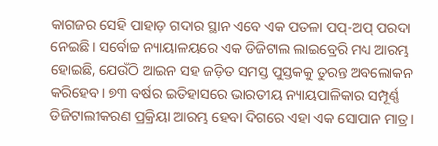କାଗଜର ସେହି ପାହାଡ଼ ଗଦାର ସ୍ଥାନ ଏବେ ଏକ ପତଳା ପପ୍-ଅପ୍ ପରଦା ନେଇଛି। ସର୍ବୋଚ୍ଚ ନ୍ୟାୟାଳୟରେ ଏକ ଡିଜିଟାଲ ଲାଇବ୍ରେରି ମଧ୍ୟ ଆରମ୍ଭ ହୋଇଛି, ଯେଉଁଠି ଆଇନ ସହ ଜଡ଼ିତ ସମସ୍ତ ପୁସ୍ତକକୁ ତୁରନ୍ତ ଅବଲୋକନ କରିହେବ। ୭୩ ବର୍ଷର ଇତିହାସରେ ଭାରତୀୟ ନ୍ୟାୟପାଳିକାର ସମ୍ପୂର୍ଣ୍ଣ ଡିଜିଟାଲୀକରଣ ପ୍ରକ୍ରିୟା ଆରମ୍ଭ ହେବା ଦିଗରେ ଏହା ଏକ ସୋପାନ ମାତ୍ର।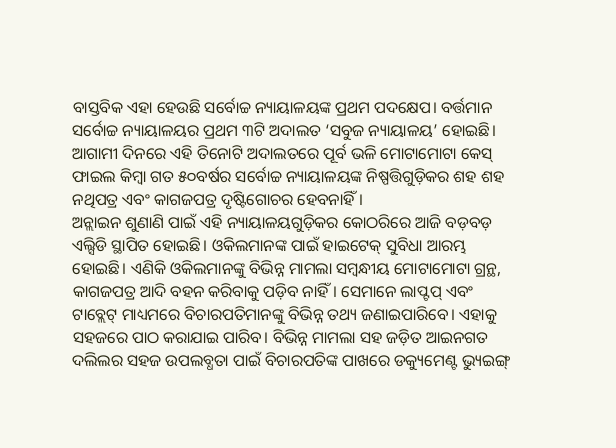ବାସ୍ତବିକ ଏହା ହେଉଛି ସର୍ବୋଚ୍ଚ ନ୍ୟାୟାଳୟଙ୍କ ପ୍ରଥମ ପଦକ୍ଷେପ। ବର୍ତ୍ତମାନ ସର୍ବୋଚ୍ଚ ନ୍ୟାୟାଳୟର ପ୍ରଥମ ୩ଟି ଅଦାଲତ ‘ସବୁଜ ନ୍ୟାୟାଳୟ’ ହୋଇଛି। ଆଗାମୀ ଦିନରେ ଏହି ତିନୋଟି ଅଦାଲତରେ ପୂର୍ବ ଭଳି ମୋଟାମୋଟା କେସ୍ ଫାଇଲ କିମ୍ବା ଗତ ୫୦ବର୍ଷର ସର୍ବୋଚ୍ଚ ନ୍ୟାୟାଳୟଙ୍କ ନିଷ୍ପତ୍ତିଗୁଡ଼ିକର ଶହ ଶହ ନଥିପତ୍ର ଏବଂ କାଗଜପତ୍ର ଦୃଷ୍ଟିଗୋଚର ହେବନାହିଁ।
ଅନ୍ଲାଇନ ଶୁଣାଣି ପାଇଁ ଏହି ନ୍ୟାୟାଳୟଗୁଡ଼ିକର କୋଠରିରେ ଆଜି ବଡ଼ବଡ଼ ଏଲ୍ସିଡି ସ୍ଥାପିତ ହୋଇଛି। ଓକିଲମାନଙ୍କ ପାଇଁ ହାଇଟେକ୍ ସୁବିଧା ଆରମ୍ଭ ହୋଇଛି। ଏଣିକି ଓକିଲମାନଙ୍କୁ ବିଭିନ୍ନ ମାମଲା ସମ୍ବନ୍ଧୀୟ ମୋଟାମୋଟା ଗ୍ରନ୍ଥ, କାଗଜପତ୍ର ଆଦି ବହନ କରିବାକୁ ପଡ଼ିବ ନାହିଁ। ସେମାନେ ଲାପ୍ଟପ୍ ଏବଂ ଟାବ୍ଲେଟ୍ ମାଧ୍ୟମରେ ବିଚାରପତିମାନଙ୍କୁ ବିଭିନ୍ନ ତଥ୍ୟ ଜଣାଇପାରିବେ। ଏହାକୁ ସହଜରେ ପାଠ କରାଯାଇ ପାରିବ। ବିଭିନ୍ନ ମାମଲା ସହ ଜଡ଼ିତ ଆଇନଗତ ଦଲିଲର ସହଜ ଉପଲବ୍ଧତା ପାଇଁ ବିଚାରପତିଙ୍କ ପାଖରେ ଡକ୍ୟୁମେଣ୍ଟ ଭ୍ୟୁଇଙ୍ଗ୍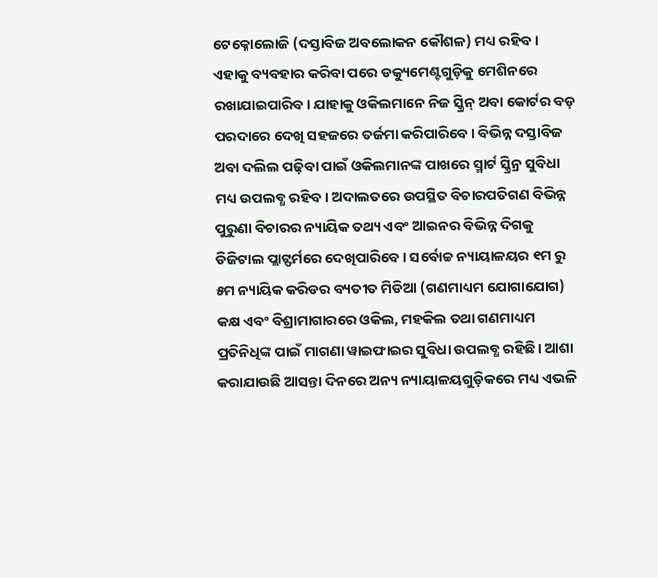ଟେକ୍ନୋଲୋଜି (ଦସ୍ତାବିଜ ଅବଲୋକନ କୌଶଳ) ମଧ୍ୟ ରହିବ। ଏହାକୁ ବ୍ୟବହାର କରିବା ପରେ ଡକ୍ୟୁମେଣ୍ଟଗୁଡ଼ିକୁ ମେଶିନରେ ରଖାଯାଇପାରିବ। ଯାହାକୁ ଓକିଲମାନେ ନିଜ ସ୍କ୍ରିନ୍ ଅବା କୋର୍ଟର ବଡ଼ ପରଦାରେ ଦେଖି ସହଜରେ ତର୍ଜମା କରିପାରିବେ। ବିଭିନ୍ନ ଦସ୍ତାବିଜ ଅବା ଦଲିଲ ପଢ଼ିବା ପାଇଁ ଓକିଲମାନଙ୍କ ପାଖରେ ସ୍ମାର୍ଟ ସ୍କ୍ରିନ୍ର ସୁବିଧା ମଧ୍ୟ ଉପଲବ୍ଧ ରହିବ। ଅଦାଲତରେ ଉପସ୍ଥିତ ବିଚାରପତିଗଣ ବିଭିନ୍ନ ପୁରୁଣା ବିଚାରର ନ୍ୟାୟିକ ତଥ୍ୟ ଏବଂ ଆଇନର ବିଭିନ୍ନ ଦିଗକୁ ଡିଜିଟାଲ ପ୍ଲାଟ୍ଫର୍ମରେ ଦେଖିପାରିବେ। ସର୍ବୋଚ୍ଚ ନ୍ୟାୟାଳୟର ୧ମ ରୁ ୫ମ ନ୍ୟାୟିକ କରିଡର ବ୍ୟତୀତ ମିଡିଆ (ଗଣମାଧ୍ୟମ ଯୋଗାଯୋଗ) କକ୍ଷ ଏବଂ ବିଶ୍ରାମାଗାରରେ ଓକିଲ, ମହକିଲ ତଥା ଗଣମାଧ୍ୟମ ପ୍ରତିନିଧିଙ୍କ ପାଇଁ ମାଗଣା ୱାଇଫାଇର ସୁବିଧା ଉପଲବ୍ଧ ରହିଛି। ଆଶା କରାଯାଉଛି ଆସନ୍ତା ଦିନରେ ଅନ୍ୟ ନ୍ୟାୟାଳୟଗୁଡ଼ିକରେ ମଧ୍ୟ ଏଭଳି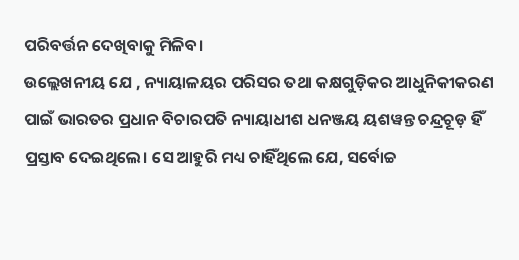ପରିବର୍ତ୍ତନ ଦେଖିବାକୁ ମିଳିବ।
ଉଲ୍ଲେଖନୀୟ ଯେ , ନ୍ୟାୟାଳୟର ପରିସର ତଥା କକ୍ଷଗୁଡ଼ିକର ଆଧୁନିକୀକରଣ ପାଇଁ ଭାରତର ପ୍ରଧାନ ବିଚାରପତି ନ୍ୟାୟାଧୀଶ ଧନଞ୍ଜୟ ୟଶୱନ୍ତ ଚନ୍ଦ୍ରଚୂଡ଼ ହିଁ ପ୍ରସ୍ତାବ ଦେଇଥିଲେ। ସେ ଆହୁରି ମଧ୍ୟ ଚାହିଁଥିଲେ ଯେ, ସର୍ବୋଚ୍ଚ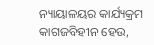ନ୍ୟାୟାଳୟର କାର୍ଯ୍ୟକ୍ରମ କାଗଜବିହୀନ ହେଉ,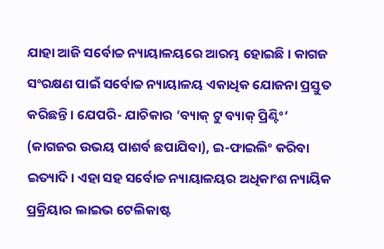ଯାହା ଆଜି ସର୍ବୋଚ୍ଚ ନ୍ୟାୟାଳୟରେ ଆରମ୍ଭ ହୋଇଛି। କାଗଜ ସଂରକ୍ଷଣ ପାଇଁ ସର୍ବୋଚ୍ଚ ନ୍ୟାୟାଳୟ ଏକାଧିକ ଯୋଜନା ପ୍ରସ୍ତୁତ କରିଛନ୍ତି। ଯେପରି- ଯାଚିକାର ’ବ୍ୟାକ୍ ଟୁ ବ୍ୟାକ୍ ପ୍ରିଣ୍ଟିଂ’ (କାଗଜର ଉଭୟ ପାଶର୍ବ ଛପାଯିବା), ଇ-ଫାଇଲିଂ କରିବା ଇତ୍ୟାଦି। ଏହା ସହ ସର୍ବୋଚ୍ଚ ନ୍ୟାୟାଳୟର ଅଧିକାଂଶ ନ୍ୟାୟିକ ପ୍ରକ୍ରିୟାର ଲାଇଭ ଟେଲିକାଷ୍ଟ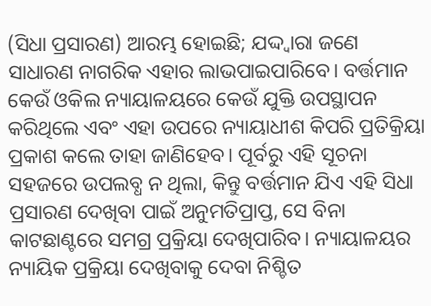(ସିଧା ପ୍ରସାରଣ) ଆରମ୍ଭ ହୋଇଛି; ଯଦ୍ଦ୍ବାରା ଜଣେ ସାଧାରଣ ନାଗରିକ ଏହାର ଲାଭପାଇପାରିବେ। ବର୍ତ୍ତମାନ କେଉଁ ଓକିଲ ନ୍ୟାୟାଳୟରେ କେଉଁ ଯୁକ୍ତି ଉପସ୍ଥାପନ କରିଥିଲେ ଏବଂ ଏହା ଉପରେ ନ୍ୟାୟାଧୀଶ କିପରି ପ୍ରତିକ୍ରିୟା ପ୍ରକାଶ କଲେ ତାହା ଜାଣିହେବ। ପୂର୍ବରୁ ଏହି ସୂଚନା ସହଜରେ ଉପଲବ୍ଧ ନ ଥିଲା, କିନ୍ତୁ ବର୍ତ୍ତମାନ ଯିଏ ଏହି ସିଧା ପ୍ରସାରଣ ଦେଖିବା ପାଇଁ ଅନୁମତିପ୍ରାପ୍ତ, ସେ ବିନା କାଟଛାଣ୍ଟରେ ସମଗ୍ର ପ୍ରକ୍ରିୟା ଦେଖିପାରିବ। ନ୍ୟାୟାଳୟର ନ୍ୟାୟିକ ପ୍ରକ୍ରିୟା ଦେଖିବାକୁ ଦେବା ନିଶ୍ଚିତ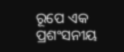ରୂପେ ଏକ ପ୍ରଶଂସନୀୟ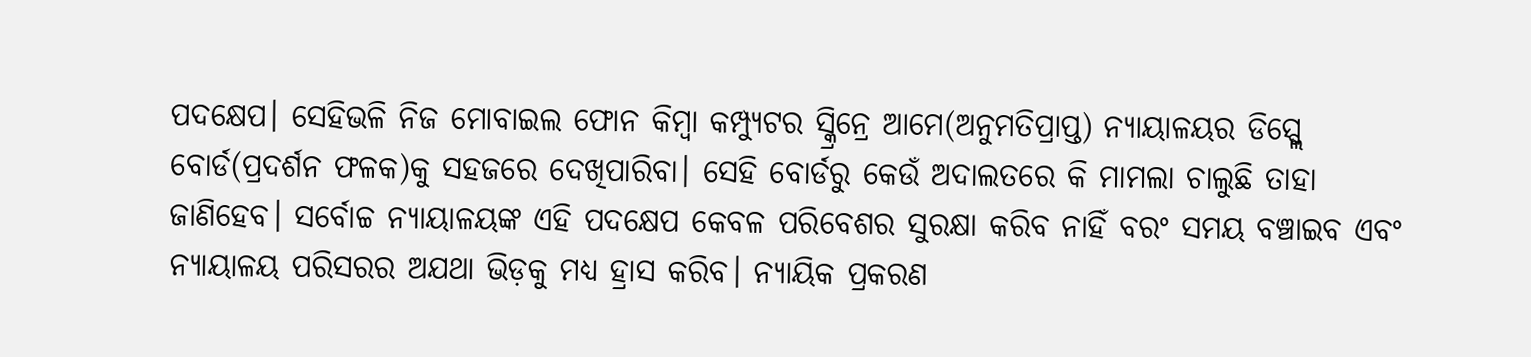ପଦକ୍ଷେପ। ସେହିଭଳି ନିଜ ମୋବାଇଲ ଫୋନ କିମ୍ବା କମ୍ପ୍ୟୁଟର ସ୍କ୍ରିନ୍ରେ ଆମେ(ଅନୁମତିପ୍ରାପ୍ତ) ନ୍ୟାୟାଳୟର ଡିସ୍ପ୍ଲେ ବୋର୍ଡ(ପ୍ରଦର୍ଶନ ଫଳକ)କୁ ସହଜରେ ଦେଖିପାରିବା। ସେହି ବୋର୍ଡରୁ କେଉଁ ଅଦାଲତରେ କି ମାମଲା ଚାଲୁଛି ତାହା ଜାଣିହେବ। ସର୍ବୋଚ୍ଚ ନ୍ୟାୟାଳୟଙ୍କ ଏହି ପଦକ୍ଷେପ କେବଳ ପରିବେଶର ସୁରକ୍ଷା କରିବ ନାହିଁ ବରଂ ସମୟ ବଞ୍ଚାଇବ ଏବଂ ନ୍ୟାୟାଳୟ ପରିସରର ଅଯଥା ଭିଡ଼କୁ ମଧ୍ୟ ହ୍ରାସ କରିବ। ନ୍ୟାୟିକ ପ୍ରକରଣ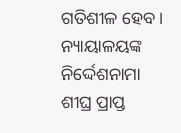ଗତିଶୀଳ ହେବ। ନ୍ୟାୟାଳୟଙ୍କ ନିର୍ଦ୍ଦେଶନାମା ଶୀଘ୍ର ପ୍ରାପ୍ତ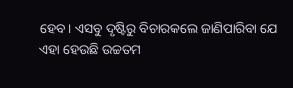ହେବ। ଏସବୁ ଦୃଷ୍ଟିରୁ ବିଚାରକଲେ ଜାଣିପାରିବା ଯେ ଏହା ହେଉଛି ଉଚ୍ଚତମ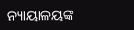ନ୍ୟାୟାଳୟଙ୍କ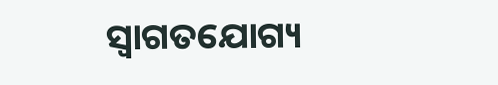ସ୍ବାଗତଯୋଗ୍ୟ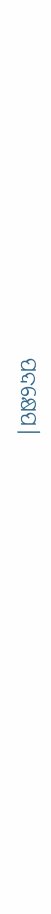ପଦକ୍ଷେପ।